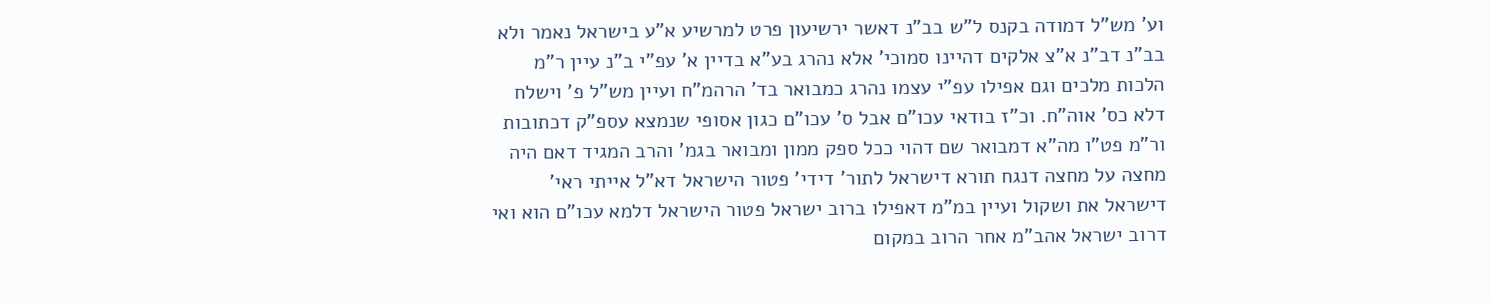וע' מש"ל דמודה בקנס ל"ש בב"נ דאשר ירשיעון פרט למרשיע א"ע בישראל נאמר ולא בב"נ דב"נ א"צ אלקים דהיינו סמוכי' אלא נהרג בע"א בדיין א' עפ"י ב"נ עיין ר"מ הלכות מלכים וגם אפילו עפ"י עצמו נהרג כמבואר בד' הרהמ"ח ועיין מש"ל פ' וישלח דלא כס' אוה"ח. וכ"ז בודאי עכו"ם אבל ס' עכו"ם כגון אסופי שנמצא עספ"ק דכתובות ור"מ פט"ו מה"א דמבואר שם דהוי ככל ספק ממון ומבואר בגמ' והרב המגיד דאם היה מחצה על מחצה דנגח תורא דישראל לתור' דידי' פטור הישראל דא"ל אייתי ראי' דישראל את ושקול ועיין במ"מ דאפילו ברוב ישראל פטור הישראל דלמא עכו"ם הוא ואי דרוב ישראל אהב"מ אחר הרוב במקום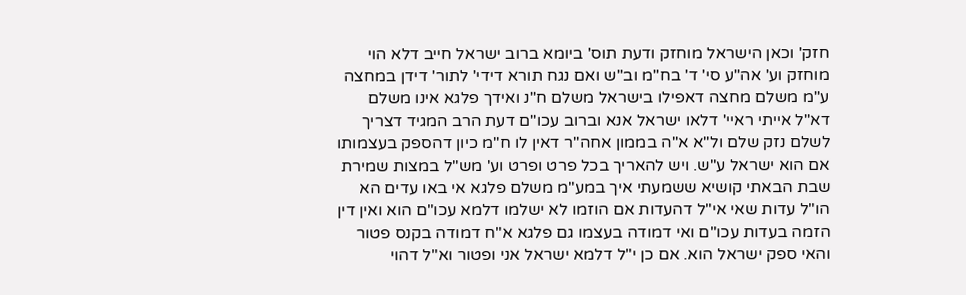חזק' וכאן הישראל מוחזק ודעת תוס' ביומא ברוב ישראל חייב דלא הוי מוחזק וע' אה"ע סי' ד' בח"מ וב"ש ואם נגח תורא דידי' לתור' דידן במחצה ע"מ משלם מחצה דאפילו בישראל משלם ח"נ ואידך פלגא אינו משלם דא"ל אייתי ראיי' דלאו ישראל אנא וברוב עכו"ם דעת הרב המגיד דצריך לשלם נזק שלם ול"א א"ה בממון אחה"ר דאין לו ח"מ כיון דהספק בעצמותו אם הוא ישראל ע"ש. ויש להאריך בכל פרט ופרט וע' מש"ל במצות שמירת שבת הבאתי קושיא ששמעתי איך במע"מ משלם פלגא אי באו עדים הא הו"ל עדות שאי אי"ל דהעדות אם הוזמו לא ישלמו דלמא עכו"ם הוא ואין דין הזמה בעדות עכו"ם ואי דמודה בעצמו גם פלגא א"ח דמודה בקנס פטור והאי ספק ישראל הוא. אם כן י"ל דלמא ישראל אני ופטור וא"ל דהוי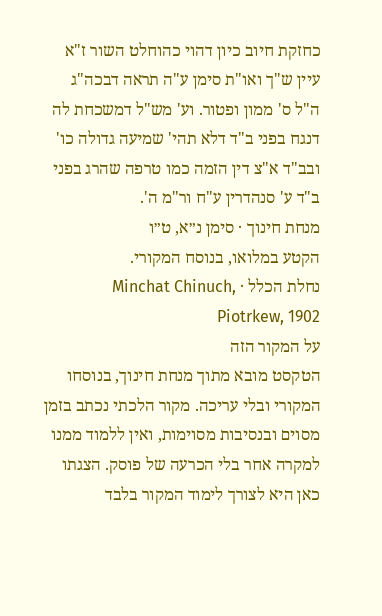כחזקת חיוב כיון דהוי כהוחלט השור ז"א עיין ש"ך ואו"ת סימן ע"ה תראה דבכה"ג ה"ל ס' ממון ופטור. וע' מש"ל דמשכחת לה דנגח בפני ב"ד דלא תהי' שמיעה גדולה כו' ובב"ד א"צ דין הזמה כמו טרפה שהרג בפני ב"ד ע' סנהדרין ע"ח ור"מ ה'.
מנחת חינוך · סימן נ״א, ט״ו
הקטע במלואו, בנוסח המקורי.
נחלת הכלל · Minchat Chinuch, Piotrkew, 1902
על המקור הזה
הטקסט מובא מתוך מנחת חינוך, בנוסחו המקורי ובלי עריכה. מקור הלכתי נכתב בזמן מסוים ובנסיבות מסוימות, ואין ללמוד ממנו למקרה אחר בלי הכרעה של פוסק. הצגתו כאן היא לצורך לימוד המקור בלבד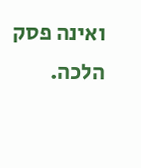ואינה פסק הלכה.